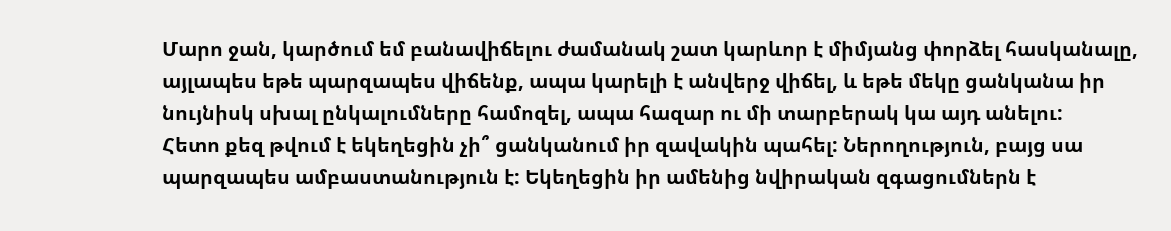Մարո ջան, կարծում եմ բանավիճելու ժամանակ շատ կարևոր է միմյանց փորձել հասկանալը, այլապես եթե պարզապես վիճենք, ապա կարելի է անվերջ վիճել, և եթե մեկը ցանկանա իր նույնիսկ սխալ ընկալումները համոզել, ապա հազար ու մի տարբերակ կա այդ անելու:
Հետո քեզ թվում է եկեղեցին չի՞ ցանկանում իր զավակին պահել: Ներողություն, բայց սա պարզապես ամբաստանություն է: Եկեղեցին իր ամենից նվիրական զգացումներն է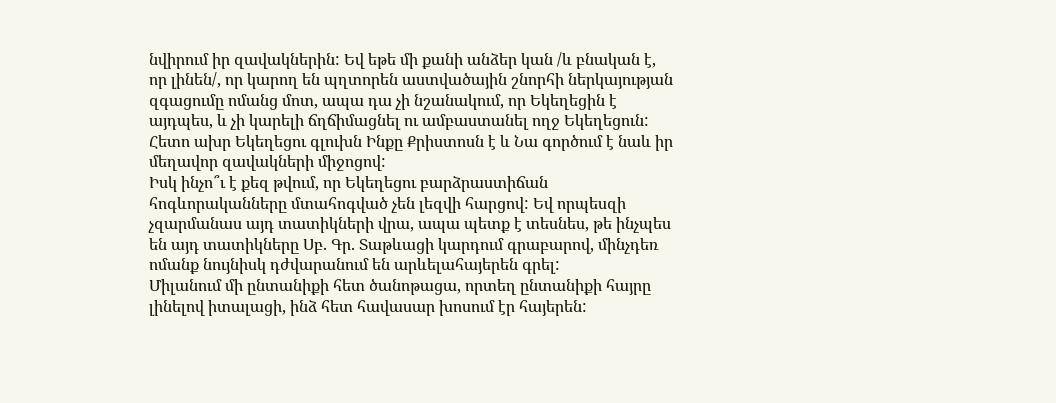նվիրում իր զավակներին: Եվ եթե մի քանի անձեր կան /և բնական է, որ լինեն/, որ կարող են պղտորեն աստվածային շնորհի ներկայության զգացումը ոմանց մոտ, ապա դա չի նշանակում, որ Եկեղեցին է այդպես, և չի կարելի ճղճիմացնել ու ամբաստանել ողջ Եկեղեցուն: Հետո ախր Եկեղեցու գլուխն Ինքը Քրիստոսն է և Նա գործում է նաև իր մեղավոր զավակների միջոցով:
Իսկ ինչո՞ւ է քեզ թվում, որ Եկեղեցու բարձրաստիճան հոգևորականները մտահոգված չեն լեզվի հարցով: Եվ որպեսզի չզարմանաս այդ տատիկների վրա, ապա պետք է տեսնես, թե ինչպես են այդ տատիկները Սբ. Գր. Տաթևացի կարդում գրաբարով, մինչդեռ ոմանք նույնիսկ դժվարանում են արևելահայերեն գրել:
Միլանում մի ընտանիքի հետ ծանոթացա, որտեղ ընտանիքի հայրը լինելով իտալացի, ինձ հետ հավասար խոսում էր հայերեն: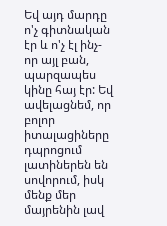Եվ այդ մարդը ո'չ գիտնական էր և ո'չ էլ ինչ-որ այլ բան, պարզապես կինը հայ էր: Եվ ավելացնեմ, որ բոլոր իտալացիները դպրոցում լատիներեն են սովորում, իսկ մենք մեր մայրենին լավ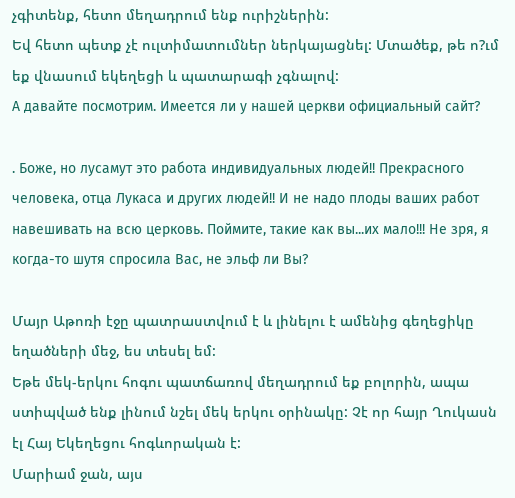չգիտենք, հետո մեղադրում ենք ուրիշներին:
Եվ հետո պետք չէ ուլտիմատումներ ներկայացնել: Մտածեք, թե ո?ւմ եք վնասում եկեղեցի և պատարագի չգնալով:
А давайте посмотрим. Имеется ли у нашей церкви официальный сайт?

. Боже, но лусамут это работа индивидуальных людей!! Прекрасного человека, отца Лукаса и других людей!! И не надо плоды ваших работ навешивать на всю церковь. Поймите, такие как вы...их мало!!! Не зря, я когда-то шутя спросила Вас, не эльф ли Вы?

Մայր Աթոռի էջը պատրաստվում է և լինելու է ամենից գեղեցիկը եղածների մեջ, ես տեսել եմ:
Եթե մեկ-երկու հոգու պատճառով մեղադրում եք բոլորին, ապա ստիպված ենք լինում նշել մեկ երկու օրինակը: Չէ որ հայր Ղուկասն էլ Հայ Եկեղեցու հոգևորական է:
Մարիամ ջան, այս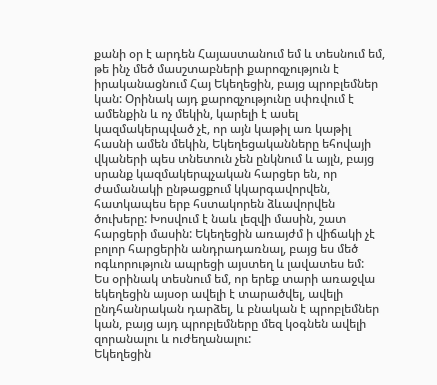քանի օր է արդեն Հայաստանում եմ և տեսնում եմ, թե ինչ մեծ մասշտաբների քարոզչություն է իրականացնում Հայ Եկեղեցին, բայց պրոբլեմներ կան: Օրինակ այդ քարոզչությունը սփռվում է ամենքին և ոչ մեկին, կարելի է ասել կազմակերպված չէ, որ այն կաթիլ առ կաթիլ հասնի ամեն մեկին, Եկեղեցականները եհովայի վկաների պես տնետուն չեն ընկնում և այլն, բայց սրանք կազմակերպչական հարցեր են, որ ժամանակի ընթացքում կկարգավորվեն, հատկապես երբ հստակորեն ձևավորվեն ծուխերը: Խոսվում է նաև լեզվի մասին, շատ հարցերի մասին: Եկեղեցին առայժմ ի վիճակի չէ բոլոր հարցերին անդրադառնալ, բայց ես մեծ ոգևորություն ապրեցի այստեղ և լավատես եմ:
Ես օրինակ տեսնում եմ, որ երեք տարի առաջվա եկեղեցին այսօր ավելի է տարածվել, ավելի ընդհանրական դարձել, և բնական է պրոբլեմներ կան, բայց այդ պրոբլեմները մեզ կօգնեն ավելի զորանալու և ուժեղանալու:
Եկեղեցին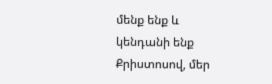մենք ենք և կենդանի ենք Քրիստոսով, մեր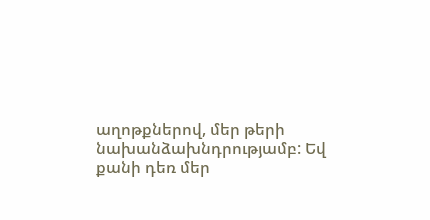աղոթքներով, մեր թերի նախանձախնդրությամբ: Եվ քանի դեռ մեր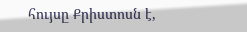հույսը Քրիստոսն է,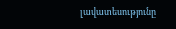լավատեսությունը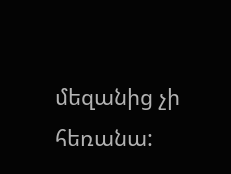մեզանից չի հեռանա: